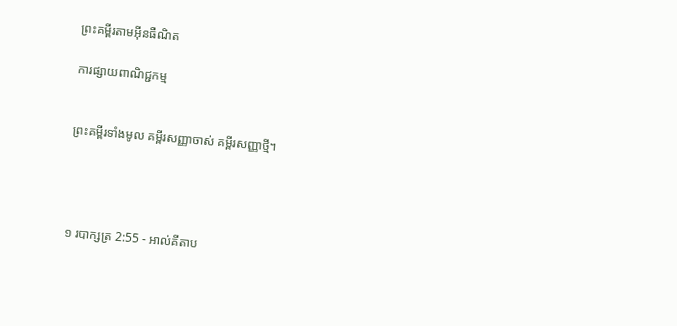ព្រះគម្ពីរតាមអ៊ីនធឺណិត

ការផ្សាយពាណិជ្ជកម្ម


ព្រះគម្ពីរទាំងមូល គម្ពីរសញ្ញាចាស់ គម្ពីរសញ្ញាថ្មី។




១ របា‌ក្សត្រ 2:55 - អាល់គីតាប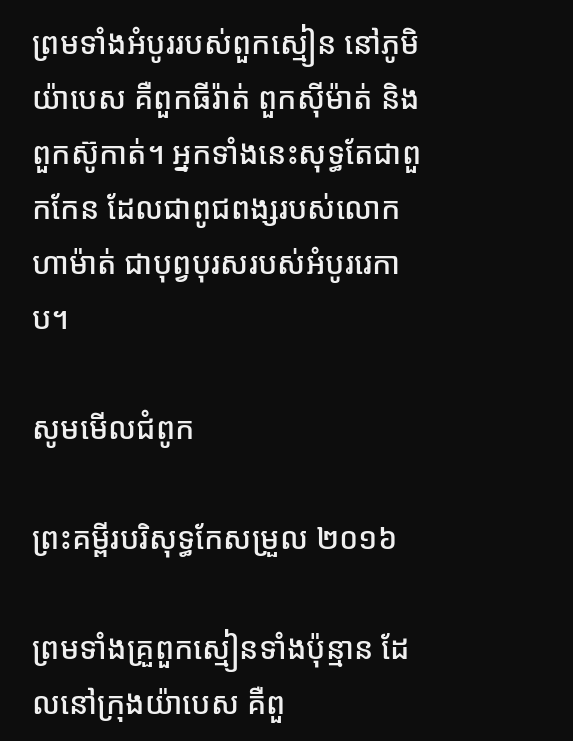ព្រមទាំងអំបូររបស់ពួកស្មៀន នៅភូមិយ៉ាបេស គឺពួកធីរ៉ាត់ ពួកស៊ីម៉ាត់ និងពួកស៊ូកាត់។ អ្នកទាំងនេះសុទ្ធតែជាពួកកែន ដែលជាពូជ‌ពង្សរបស់លោកហា‌ម៉ាត់ ជាបុព្វ‌បុរសរបស់អំបូររេកាប។

សូមមើលជំពូក

ព្រះគម្ពីរបរិសុទ្ធកែសម្រួល ២០១៦

ព្រមទាំងគ្រួពួកស្មៀនទាំងប៉ុន្មាន ដែលនៅក្រុងយ៉ាបេស គឺពួ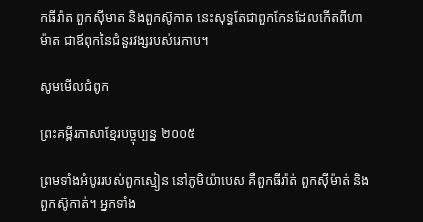កធីរ៉ាត ពួកស៊ីមាត និងពួកស៊ូកាត នេះសុទ្ធតែជាពួកកែនដែលកើតពីហាម៉ាត ជាឪពុកនៃជំនួរវង្សរបស់រេកាប។

សូមមើលជំពូក

ព្រះគម្ពីរភាសាខ្មែរបច្ចុប្បន្ន ២០០៥

ព្រមទាំងអំបូររបស់ពួកស្មៀន នៅភូមិយ៉ាបេស គឺពួកធីរ៉ាត់ ពួកស៊ីម៉ាត់ និងពួកស៊ូកាត់។ អ្នកទាំង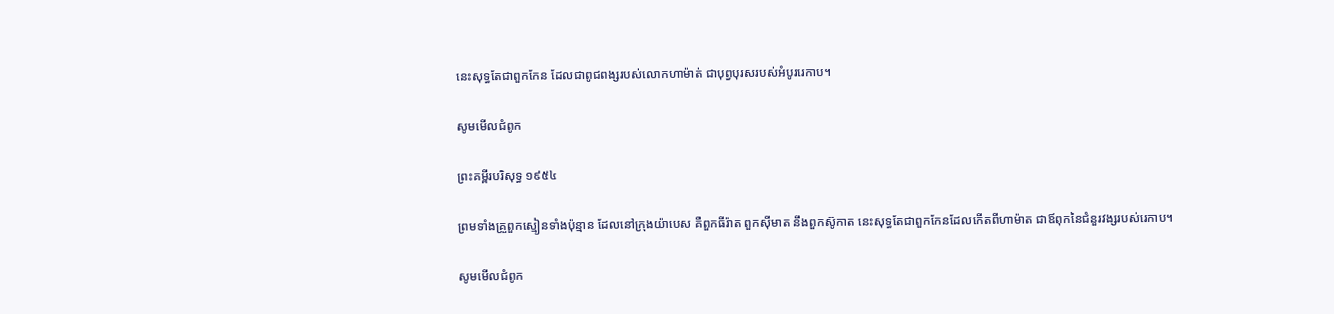នេះសុទ្ធតែជាពួកកែន ដែលជាពូជ‌ពង្សរបស់លោកហា‌ម៉ាត់ ជាបុព្វបុរសរបស់អំបូររេកាប។

សូមមើលជំពូក

ព្រះគម្ពីរបរិសុទ្ធ ១៩៥៤

ព្រមទាំងគ្រួពួកស្មៀនទាំងប៉ុន្មាន ដែលនៅក្រុងយ៉ាបេស គឺពួកធីរ៉ាត ពួកស៊ីមាត នឹងពួកស៊ូកាត នេះសុទ្ធតែជាពួកកែនដែលកើតពីហាម៉ាត ជាឪពុកនៃជំនួរវង្សរបស់រេកាប។

សូមមើលជំពូក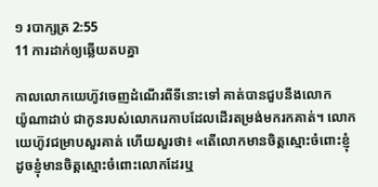១ របា‌ក្សត្រ 2:55
11 ការដាក់ឲ្យឆ្លើយតបគ្នា

កាលលោកយេហ៊ូវចេញដំណើរពីទីនោះទៅ គាត់បានជួបនឹងលោកយ៉ូ‌ណា‌ដាប់ ជាកូនរបស់លោករេកាបដែលដើរតម្រង់មករកគាត់។ លោកយេហ៊ូវជម្រាបសួរគាត់ ហើយសួរថា៖ «តើលោកមានចិត្តស្មោះចំពោះខ្ញុំ ដូចខ្ញុំមានចិត្តស្មោះចំពោះលោកដែរឬ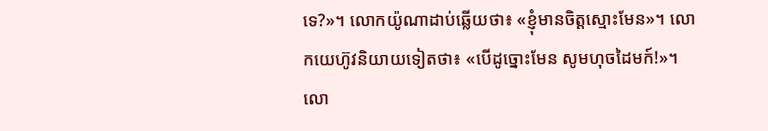ទេ?»។ លោកយ៉ូណា‌ដាប់ឆ្លើយថា៖ «ខ្ញុំមានចិត្តស្មោះមែន»។ លោកយេហ៊ូវនិយាយទៀតថា៖ «បើដូច្នោះមែន សូមហុចដៃមក៍!»។ លោ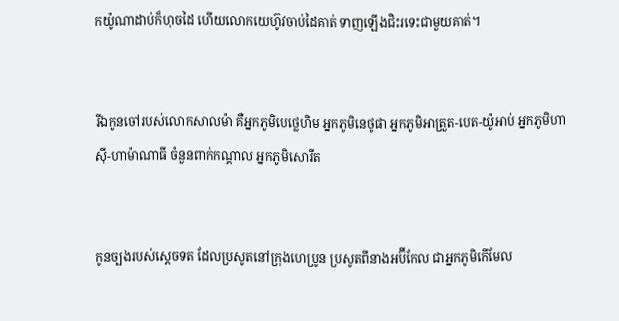កយ៉ូ‌ណា‌ដាប់ក៏ហុចដៃ ហើយលោកយេហ៊ូវចាប់ដៃគាត់ ទាញឡើងជិះរទេះជាមួយគាត់។


រីឯកូនចៅរបស់លោកសាល‌ម៉ា គឺអ្នកភូមិបេថ្លេ‌ហិម អ្នកភូមិនេថូ‌ផា អ្នកភូមិអាត្រួត-បេត-យ៉ូអាប់ អ្នកភូមិហាស៊ី-ហាម៉ា‌ណាធី ចំនួនពាក់កណ្តាល អ្នកភូមិសោរីត


កូនច្បងរបស់ស្តេចទត ដែលប្រសូតនៅក្រុងហេប្រូន ប្រសូតពីនាងអប៊ី‌កែល ជាអ្នកភូមិកើ‌មែល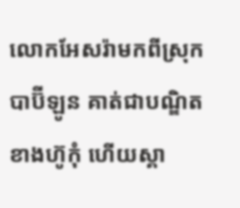លោកអែសរ៉ាមកពីស្រុកបាប៊ី‌ឡូន គាត់ជាបណ្ឌិតខាងហ៊ូកុំ ហើយស្គា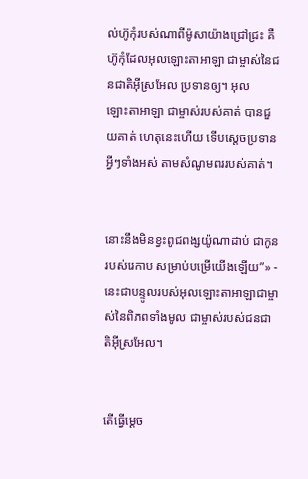ល់ហ៊ូកុំរបស់ណាពីម៉ូសាយ៉ាងជ្រៅជ្រះ គឺហ៊ូកុំដែលអុលឡោះ‌តាអាឡា ជាម្ចាស់នៃជន‌ជាតិអ៊ីស្រ‌អែល ប្រទានឲ្យ។ អុលឡោះ‌តាអាឡា ជាម្ចាស់របស់គាត់ បានជួយគាត់ ហេតុនេះហើយ ទើបស្តេចប្រទានអ្វីៗទាំងអស់ តាមសំណូមពររបស់គាត់។


នោះនឹងមិនខ្វះពូជ‌ពង្សយ៉ូណា‌ដាប់ ជាកូនរបស់រេកាប សម្រាប់បម្រើយើងឡើយ”» - នេះជាបន្ទូលរបស់អុលឡោះ‌តាអាឡាជាម្ចាស់នៃពិភពទាំងមូល ជាម្ចាស់របស់ជន‌ជាតិអ៊ីស្រ‌អែល។


តើធ្វើម្ដេច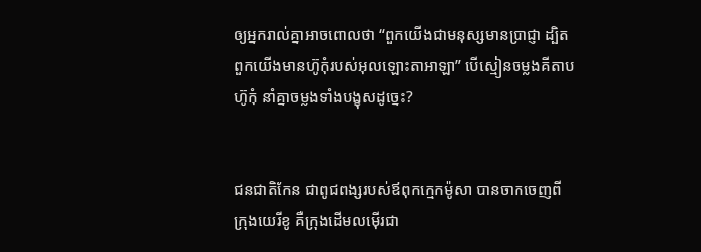ឲ្យអ្នករាល់គ្នាអាចពោលថា “ពួកយើងជាមនុស្សមានប្រាជ្ញា ដ្បិតពួកយើងមានហ៊ូកុំរបស់អុលឡោះ‌តាអាឡា” បើស្មៀនចម្លងគីតាបហ៊ូកុំ នាំគ្នាចម្លងទាំងបង្ខុសដូច្នេះ?


ជន‌ជាតិកែន ជាពូជ‌ពង្សរបស់ឪពុកក្មេកម៉ូសា បានចាកចេញពីក្រុងយេរី‌ខូ គឺក្រុងដើមលម៉ើរជា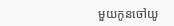មួយកូនចៅយូ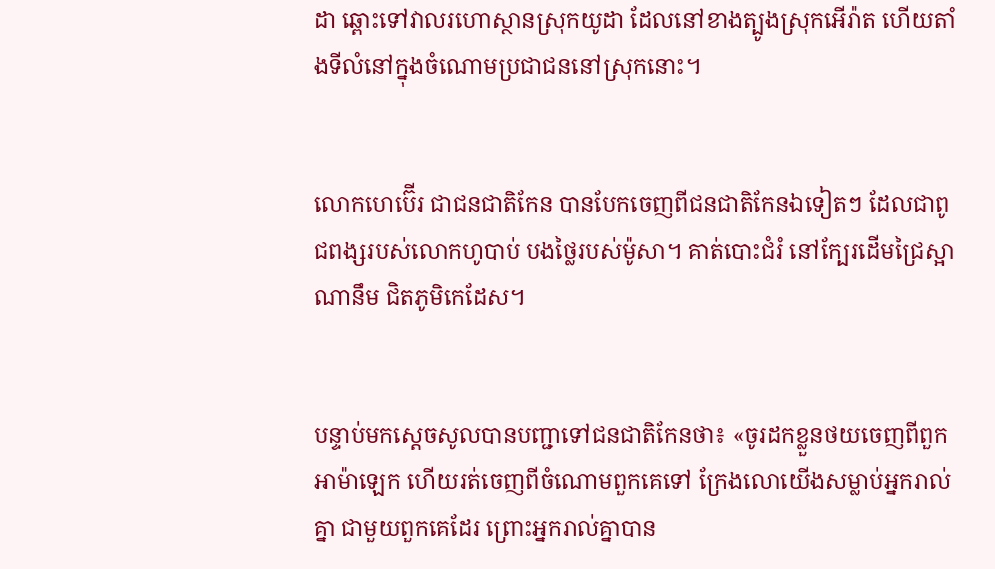ដា ឆ្ពោះទៅវាលរហោ‌ស្ថានស្រុកយូដា ដែលនៅខាងត្បូងស្រុកអើរ៉ាត ហើយតាំងទីលំនៅក្នុងចំណោមប្រជា‌ជននៅស្រុកនោះ។


លោកហេប៊ើរ ជាជន‌ជាតិកែន បានបែកចេញពីជន‌ជាតិកែនឯទៀតៗ ដែលជាពូជ‌ពង្សរបស់លោកហូបាប់ បងថ្លៃរបស់ម៉ូសា។ គាត់បោះជំរំ នៅក្បែរដើមជ្រៃស្អាណានឹម ជិតភូមិកេដែស។


បន្ទាប់មកស្តេចសូលបានបញ្ជាទៅជន‌ជាតិកែនថា៖ «ចូរដកខ្លួនថយចេញពីពួកអាម៉ាឡេក ហើយរត់ចេញពីចំណោមពួកគេទៅ ក្រែងលោយើងសម្លាប់អ្នករាល់គ្នា ជាមួយពួកគេដែរ ព្រោះអ្នករាល់គ្នាបាន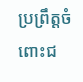ប្រព្រឹត្តចំពោះជ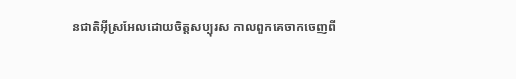ន‌ជាតិអ៊ីស្រ‌អែលដោយចិត្តសប្បុរស កាលពួកគេចាកចេញពី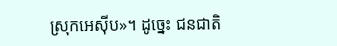ស្រុកអេស៊ីប»។ ដូច្នេះ ជន‌ជាតិ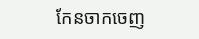កែនចាកចេញ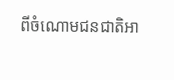ពីចំណោមជន‌ជាតិអា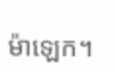ម៉ាឡេក។